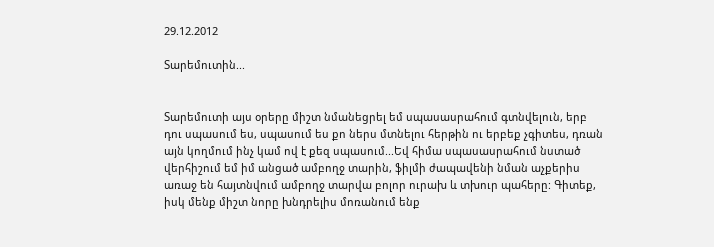29.12.2012

Տարեմուտին...


Տարեմուտի այս օրերը միշտ նմանեցրել եմ սպասասրահում գտնվելուն, երբ դու սպասում ես, սպասում ես քո ներս մտնելու հերթին ու երբեք չգիտես, դռան այն կողմում ինչ կամ ով է քեզ սպասում...Եվ հիմա սպասասրահում նստած վերհիշում եմ իմ անցած ամբողջ տարին, ֆիլմի ժապավենի նման աչքերիս առաջ են հայտնվում ամբողջ տարվա բոլոր ուրախ և տխուր պահերը: Գիտեք, իսկ մենք միշտ նորը խնդրելիս մոռանում ենք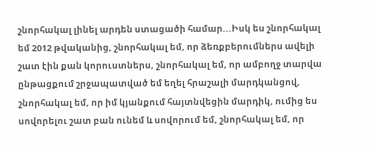շնորհակալ լինել արդեն ստացածի համար...Իսկ ես շնորհակալ եմ 2012 թվականից, շնորհակալ եմ, որ ձեռքբերումներս ավելի շատ էին քան կորուստներս, շնորհակալ եմ, որ ամբողջ տարվա ընթացքում շրջապատված եմ եղել հրաշալի մարդկանցով, շնորհակալ եմ, որ իմ կյանքում հայտնվեցին մարդիկ, ումից ես սովորելու շատ բան ունեմ և սովորում եմ, շնորհակալ եմ, որ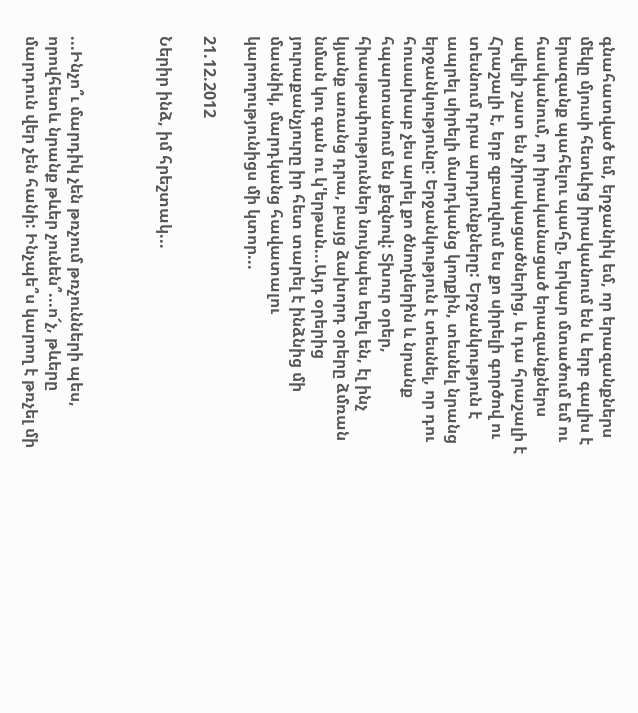գնահատված եմ, երջանիկ եմ, որ երազանքներս մեկը մյուսի հետևից իրականում են և երբ գալիս է երազանք պահելու պահը, երկար մտածում եմ ու հասկանում, որ իրականացած երազանքներս ավելի շատ են չիրակացածներից, և դա հրաշալի է  Հրաշալի է, երբ զբաղվում ես քո սիրելի գործով ու տեսնում դրա արդյունքները: Երջանկություն է ապրել սիրելի մարդկանց կողքին, տեսնել նրանց երջանկությունը: Երջանկություն է տեսնել, որ դու հուսախաբ չես արել քո ծնողներին և նրանք հպարտանում են քեզնով: Տխուր օրեր, հիասթափություններ նույնպես եղել են, էլ ինչ կյանք առանց դրա, բայց ձախորդ օրերը ձմռան նման կու գան ու կ'երթան...Այդ օրերից յուրաքանչյուրը իր հետ տարել է ինձնից մի մասնիկ, մարդկանց հավատալու կարողությունիցս մի կտոր...

21.12.2012

Ներիր ինձ, իմ հրեշտակ...



...Ինչո՞ւ մարդիկ չեն թռչում թռչունների պես, որովհետև նրանք թևեր չունեն՞...ո՜չ, թևերը մարդուն վեր չեն հանի: Ինչպե՞ս կարող է թռչել մի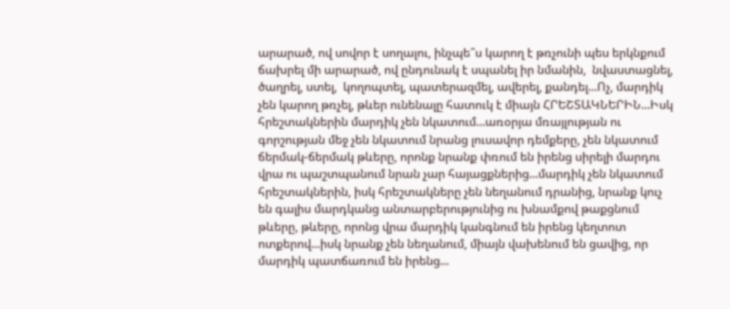արարած, ով սովոր է սողալու, ինչպե՞ս կարող է թռչունի պես երկնքում ճախրել մի արարած, ով ընդունակ է սպանել իր նմանին,  նվաստացնել, ծաղրել, ստել,  կողոպտել, պատերազմել, ավերել, քանդել...Ոչ, մարդիկ չեն կարող թռչել, թևեր ունենալը հատուկ է միայն ՀՐԵՇՏԱԿՆԵՐԻՆ...Իսկ հրեշտակներին մարդիկ չեն նկատում...առօրյա մռայլության ու գորշության մեջ չեն նկատում նրանց լուսավոր դեմքերը, չեն նկատում ճերմակ-ճերմակ թևերը, որոնք նրանք փռում են իրենց սիրելի մարդու վրա ու պաշտպանում նրան չար հայացքներից...մարդիկ չեն նկատում հրեշտակներին, իսկ հրեշտակները չեն նեղանում դրանից, նրանք կուչ են գալիս մարդկանց անտարբերությունից ու խնամքով թաքցնում թևերը, թևերը, որոնց վրա մարդիկ կանգնում են իրենց կեղտոտ ոտքերով...իսկ նրանք չեն նեղանում, միայն վախենում են ցավից, որ մարդիկ պատճառում են իրենց...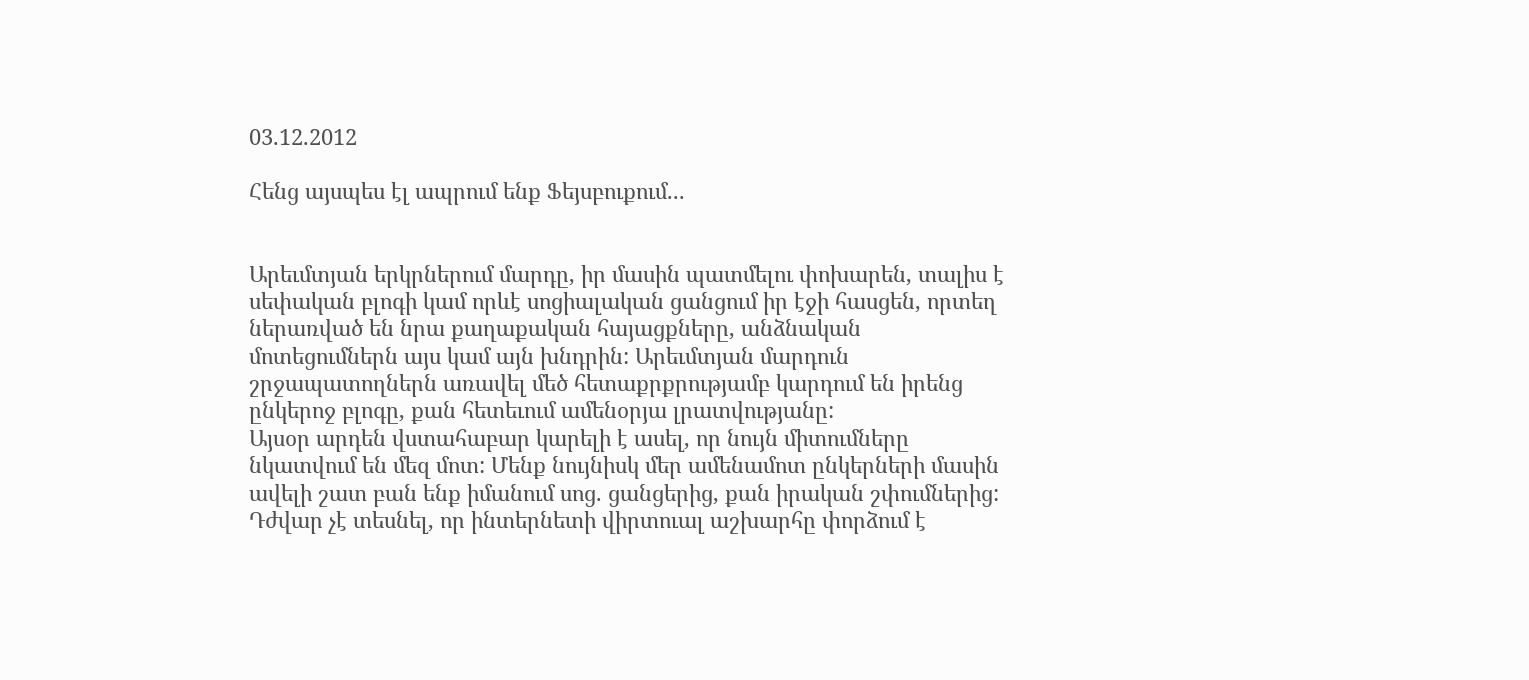03.12.2012

Հենց այսպես էլ ապրում ենք Ֆեյսբուքում...


Արեւմտյան երկրներում մարդը, իր մասին պատմելու փոխարեն, տալիս է սեփական բլոգի կամ որևէ սոցիալական ցանցում իր էջի հասցեն, որտեղ ներառված են նրա քաղաքական հայացքները, անձնական մոտեցումներն այս կամ այն խնդրին: Արեւմտյան մարդուն շրջապատողներն առավել մեծ հետաքրքրությամբ կարդում են իրենց ընկերոջ բլոգը, քան հետեւում ամենօրյա լրատվությանը:
Այսօր արդեն վստահաբար կարելի է ասել, որ նույն միտումները նկատվում են մեզ մոտ: Մենք նույնիսկ մեր ամենամոտ ընկերների մասին ավելի շատ բան ենք իմանում սոց. ցանցերից, քան իրական շփումներից: Դժվար չէ տեսնել, որ ինտերնետի վիրտուալ աշխարհը փորձում է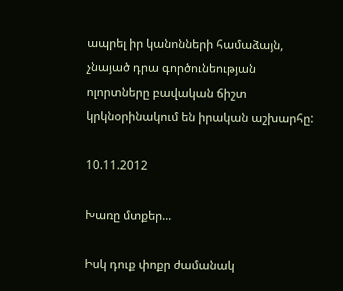ապրել իր կանոնների համաձայն, չնայած դրա գործունեության ոլորտները բավական ճիշտ կրկնօրինակում են իրական աշխարհը:

10.11.2012

Խառը մտքեր...

Իսկ դուք փոքր ժամանակ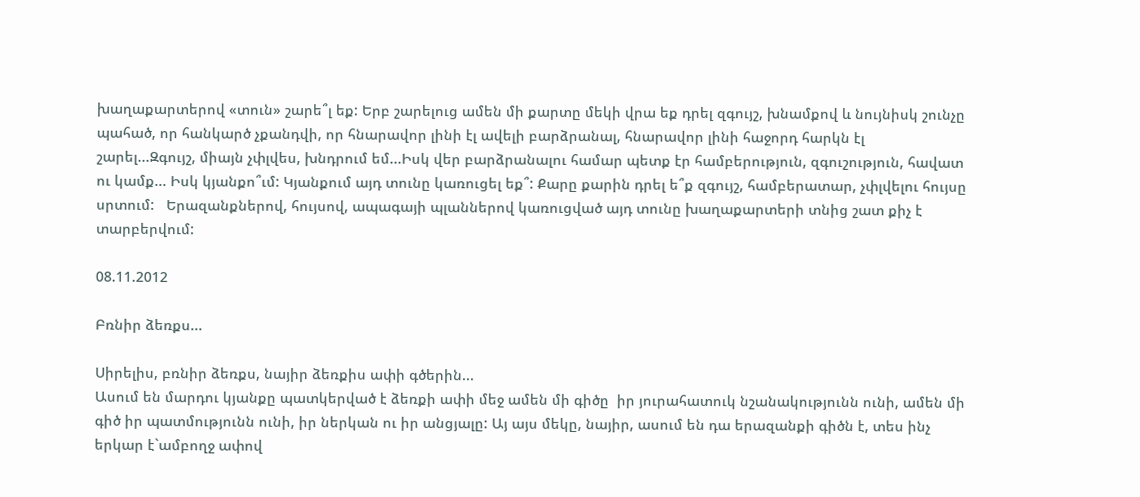խաղաքարտերով «տուն» շարե՞լ եք: Երբ շարելուց ամեն մի քարտը մեկի վրա եք դրել զգույշ, խնամքով և նույնիսկ շունչը պահած, որ հանկարծ չքանդվի, որ հնարավոր լինի էլ ավելի բարձրանալ, հնարավոր լինի հաջորդ հարկն էլ շարել...Զգույշ, միայն չփլվես, խնդրում եմ...Իսկ վեր բարձրանալու համար պետք էր համբերություն, զգուշություն, հավատ ու կամք... Իսկ կյանքո՞ւմ: Կյանքում այդ տունը կառուցել եք՞: Քարը քարին դրել ե՞ք զգույշ, համբերատար, չփլվելու հույսը սրտում:   Երազանքներով, հույսով, ապագայի պլաններով կառուցված այդ տունը խաղաքարտերի տնից շատ քիչ է տարբերվում:

08.11.2012

Բռնիր ձեռքս...

Սիրելիս, բռնիր ձեռքս, նայիր ձեռքիս ափի գծերին...
Ասում են մարդու կյանքը պատկերված է ձեռքի ափի մեջ ամեն մի գիծը  իր յուրահատուկ նշանակությունն ունի, ամեն մի գիծ իր պատմությունն ունի, իր ներկան ու իր անցյալը: Այ այս մեկը, նայիր, ասում են դա երազանքի գիծն է, տես ինչ երկար է`ամբողջ ափով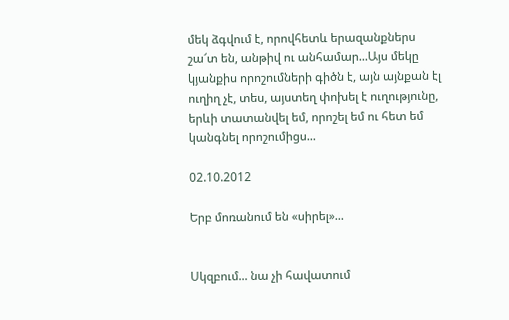մեկ ձգվում է, որովհետև երազանքներս շա՜տ են, անթիվ ու անհամար...Այս մեկը կյանքիս որոշումների գիծն է, այն այնքան էլ ուղիղ չէ, տես, այստեղ փոխել է ուղությունը, երևի տատանվել եմ, որոշել եմ ու հետ եմ կանգնել որոշումիցս...

02.10.2012

Երբ մոռանում են «սիրել»...


Սկզբում... նա չի հավատում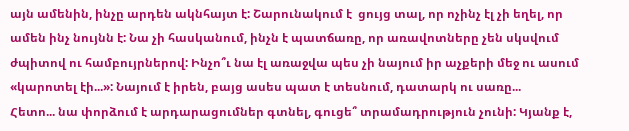այն ամենին, ինչը արդեն ակնհայտ է: Շարունակում է  ցույց տալ, որ ոչինչ էլ չի եղել, որ ամեն ինչ նույնն է: Նա չի հասկանում, ինչն է պատճառը, որ առավոտները չեն սկսվում  ժպիտով ու համբույրներով: Ինչո՞ւ նա էլ առաջվա պես չի նայում իր աչքերի մեջ ու ասում «կարոտել էի...»: Նայում է իրեն, բայց ասես պատ է տեսնում, դատարկ ու սառը...
Հետո... նա փորձում է արդարացումներ գտնել, գուցե՞ տրամադրություն չունի: Կյանք է,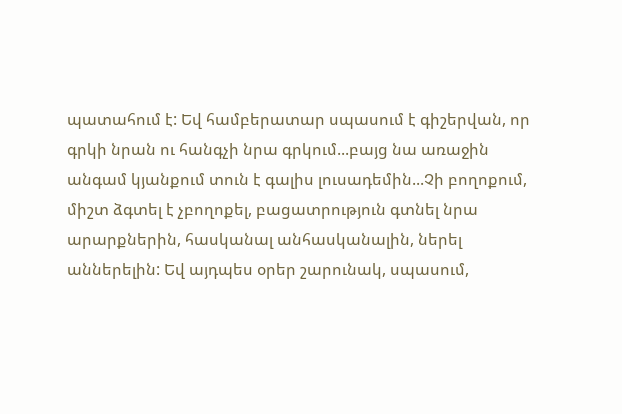պատահում է: Եվ համբերատար սպասում է գիշերվան, որ գրկի նրան ու հանգչի նրա գրկում...բայց նա առաջին անգամ կյանքում տուն է գալիս լուսադեմին...Չի բողոքում, միշտ ձգտել է չբողոքել, բացատրություն գտնել նրա արարքներին, հասկանալ անհասկանալին, ներել աններելին: Եվ այդպես օրեր շարունակ, սպասում,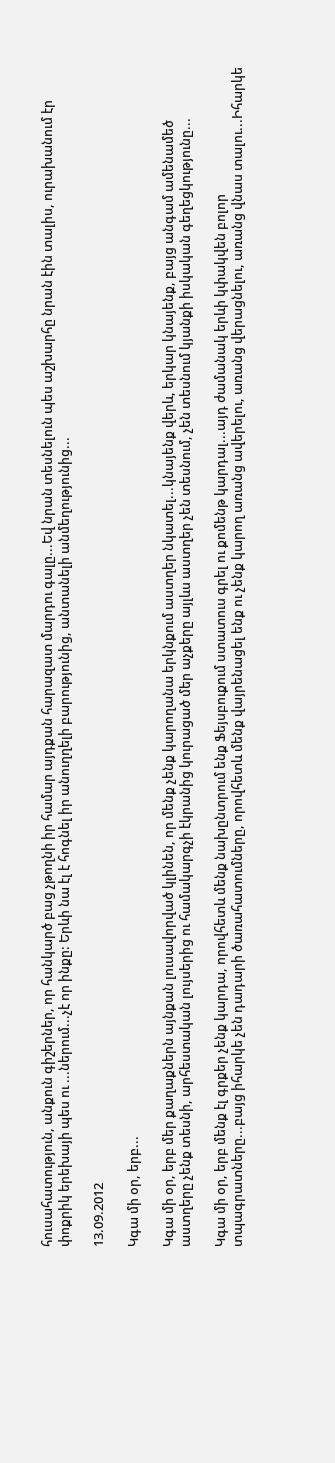հուսահատություն, անքուն գիշերներ, որ հանկարծ բաց չթողնի իր համար այդքան հարազատ մարդու գալը...Եվ նրան տեսնելուն պես աշխարհը նրան էին տալիս, ուրախանում էր փոքրիկ երեխայի պես ու ...ներում...չէ որ ինքը: Երևի նա էլ է հոգնել իր անուղղելի բարությունից, անտանելի անմեղությունից...

13.09.2012

Կգա մի օր, երբ...

Կգա մի օր, երբ մեր քաղաքներն այնքան լուսավորված կլինեն, որ մենք չենք կարողանա երկնքում աստղեր նկատել...կնայենք վերև, երկար կնայենք, բայց անգամ ամենամեծ աստղերը չենք տեսնի, արհեստական լույսերից ու համակարգչի էկրանից կուրացած մեր աչքերը այլևս աստղեր չեն տեսնում, չեն տեսնում կյանքի իսկական գեղեցկությունը...

Կգա մի օր, երբ մենք էլ գրքեր չենք կարդա, որովհետև մենք նախընտրում ենք Ֆեյսբուքում ստատուս գրել ու քոմենթ կարդալ...այդ ժամանակ երևի կփակվեն բոլոր տպագրատները...բայց իհարկե չեն դադարի ծառահատումները, որովհետև մենք վայրենացել ենք ու չենք կարող առանց ավերելու, առանց վերացնելու, առանց վնաս տալու...Իհարկե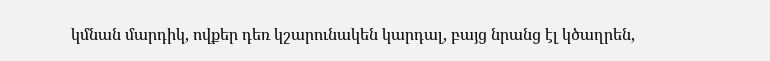կմնան մարդիկ, ովքեր դեռ կշարունակեն կարդալ, բայց նրանց էլ կծաղրեն,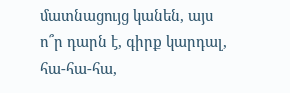մատնացույց կանեն, այս ո՞ր դարն է, գիրք կարդալ, հա-հա-հա,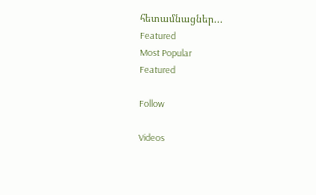հետամնացներ...
Featured
Most Popular
Featured

Follow

Videos